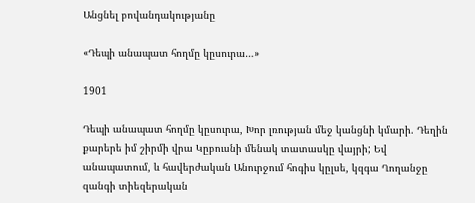Անցնել բովանդակությանը

«Դեպի անապատ հողմը կըսուրա…»

1901

Դեպի անապատ հողմը կըսուրա, Խոր լռության մեջ կանցնի կմարի. Դեղին քարերե իմ շիրմի վրա Կըբուսնի մենակ տատասկը վայրի; Եվ անապատում, և հավերժական Անուրջում հոգիս կըլսե, կզգա Ղողանջը զանգի տիեզերական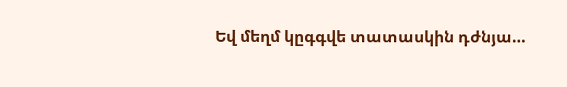Եվ մեղմ կըգգվե տատասկին դժնյա…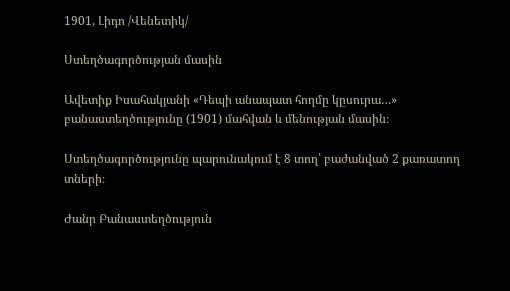1901, Լիդո /Վենետիկ/

Ստեղծագործության մասին

Ավետիք Իսահակյանի «Դեպի անապատ հողմը կըսուրա…» բանաստեղծությունը (1901) մահվան և մենության մասին։

Ստեղծագործությունը պարունակում է 8 տող՝ բաժանված 2 քառատող տների։

Ժանր Բանաստեղծություն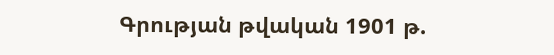Գրության թվական 1901 թ.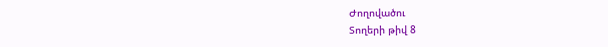Ժողովածու
Տողերի թիվ 8